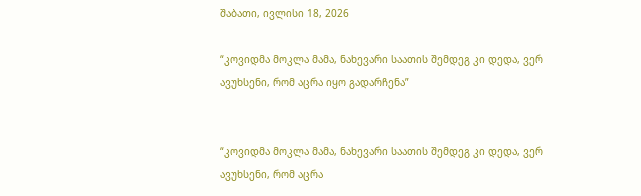შაბათი, ივლისი 18, 2026

“კოვიდმა მოკლა მამა, ნახევარი საათის შემდეგ კი დედა, ვერ ავუხსენი, რომ აცრა იყო გადარჩენა”


“კოვიდმა მოკლა მამა, ნახევარი საათის შემდეგ კი დედა, ვერ ავუხსენი, რომ აცრა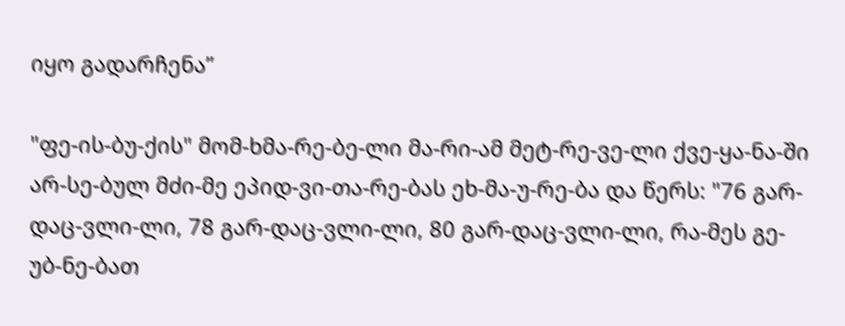იყო გადარჩენა”

"ფე-ის-ბუ-ქის" მომ-ხმა-რე-ბე-ლი მა-რი-ამ მეტ-რე-ვე-ლი ქვე-ყა-ნა-ში არ-სე-ბულ მძი-მე ეპიდ-ვი-თა-რე-ბას ეხ-მა-უ-რე-ბა და წერს: "76 გარ-დაც-ვლი-ლი, 78 გარ-დაც-ვლი-ლი, 80 გარ-დაც-ვლი-ლი, რა-მეს გე-უბ-ნე-ბათ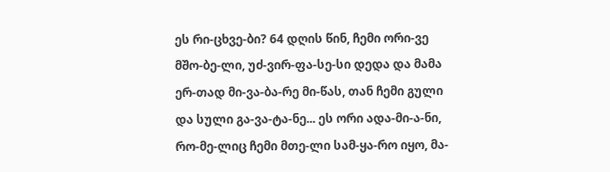ეს რი-ცხვე-ბი? 64 დღის წინ, ჩემი ორი-ვე მშო-ბე-ლი, უძ-ვირ-ფა-სე-სი დედა და მამა ერ-თად მი-ვა-ბა-რე მი-წას, თან ჩემი გული და სული გა-ვა-ტა-ნე... ეს ორი ადა-მი-ა-ნი, რო-მე-ლიც ჩემი მთე-ლი სამ-ყა-რო იყო, მა-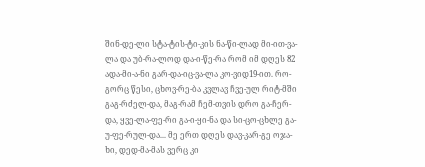შინ-დე-ლი სტა-ტის-ტი-კის ნა-წი-ლად მი-ით-ვა-ლა და უბ-რა-ლოდ და-ი-წე-რა რომ იმ დღეს 82 ადა-მი-ა-ნი გარ-და-იც-ვა-ლა კო-ვიდ19-ით. რო-გორც წესი, ცხოვ-რე-ბა კვლავ ჩვე-ულ რიტ-მში გაგ-რძელ-და, მაგ-რამ ჩემ-თვის დრო გა-ჩერ-და, ყვე-ლა-ფე-რი გა-ი-ყი-ნა და სი-ცო-ცხლე გა-უ-ფე-რულ-და... მე ერთ დღეს დავ-კარ-გე ოჯა-ხი, დედ-მა-მას ვერც კი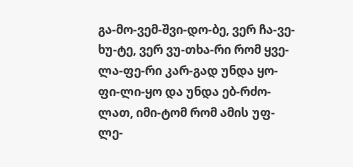გა-მო-ვემ-შვი-დო-ბე, ვერ ჩა-ვე-ხუ-ტე, ვერ ვუ-თხა-რი რომ ყვე-ლა-ფე-რი კარ-გად უნდა ყო-ფი-ლი-ყო და უნდა ებ-რძო-ლათ, იმი-ტომ რომ ამის უფ-ლე-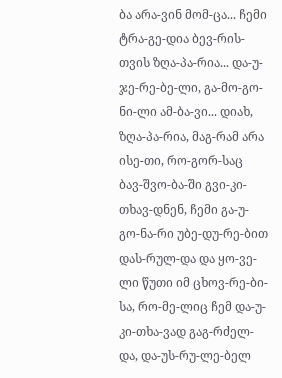ბა არა-ვინ მომ-ცა... ჩემი ტრა-გე-დია ბევ-რის-თვის ზღა-პა-რია... და-უ-ჯე-რე-ბე-ლი, გა-მო-გო-ნი-ლი ამ-ბა-ვი... დიახ, ზღა-პა-რია, მაგ-რამ არა ისე-თი, რო-გორ-საც ბავ-შვო-ბა-ში გვი-კი-თხავ-დნენ, ჩემი გა-უ-გო-ნა-რი უბე-დუ-რე-ბით დას-რულ-და და ყო-ვე-ლი წუთი იმ ცხოვ-რე-ბი-სა, რო-მე-ლიც ჩემ და-უ-კი-თხა-ვად გაგ-რძელ-და, და-უს-რუ-ლე-ბელ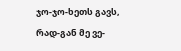ჯო-ჯო-ხეთს გავს, რად-გან მე ვე-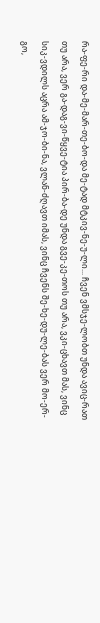რა-ფე-რი და-მე-მარ-თე-ბო-და მე-ტად მტკივ-ნე-უ-ლი... ჩვენ ვმსჯე-ლობთ უნდა ავიც-რათ თუ არა, ვერ გა-დაგ-ვი-წყვე-ტია პირ-ბა-დე უნდა გვე-კე-თოს თუ არა, ვკი-ცხავთ მას, ვინც სიკ-ვდილს აცრა ამ-ჯო-ბი-ნა, ვლან-ძღავთ იმას, ვინც ჩვენს შე-ხე-დუ-ლე-ბას ვერ მო-ერ-გო,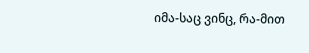იმა-საც ვინც, რა-მით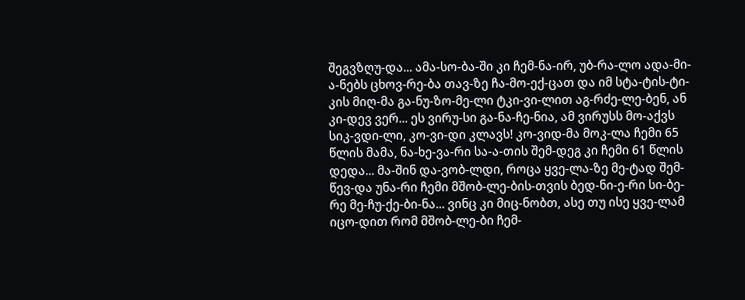შეგვზღუ-და... ამა-სო-ბა-ში კი ჩემ-ნა-ირ, უბ-რა-ლო ადა-მი-ა-ნებს ცხოვ-რე-ბა თავ-ზე ჩა-მო-ექ-ცათ და იმ სტა-ტის-ტი-კის მიღ-მა გა-ნუ-ზო-მე-ლი ტკი-ვი-ლით აგ-რძე-ლე-ბენ, ან კი-დევ ვერ... ეს ვირუ-სი გა-ნა-ჩე-ნია, ამ ვირუსს მო-აქვს სიკ-ვდი-ლი, კო-ვი-დი კლავს! კო-ვიდ-მა მოკ-ლა ჩემი 65 წლის მამა, ნა-ხე-ვა-რი სა-ა-თის შემ-დეგ კი ჩემი 61 წლის დედა... მა-შინ და-ვობ-ლდი, როცა ყვე-ლა-ზე მე-ტად შემ-წევ-და უნა-რი ჩემი მშობ-ლე-ბის-თვის ბედ-ნი-ე-რი სი-ბე-რე მე-ჩუ-ქე-ბი-ნა... ვინც კი მიც-ნობთ, ასე თუ ისე ყვე-ლამ იცო-დით რომ მშობ-ლე-ბი ჩემ-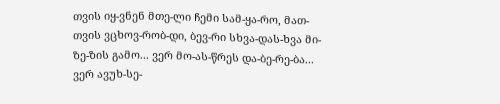თვის იყ-ვნენ მთე-ლი ჩემი სამ-ყა-რო, მათ-თვის ვცხოვ-რობ-დი, ბევ-რი სხვა-დას-ხვა მი-ზე-ზის გამო... ვერ მო-ას-წრეს და-ბე-რე-ბა... ვერ ავუხ-სე-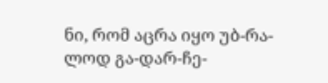ნი, რომ აცრა იყო უბ-რა-ლოდ გა-დარ-ჩე-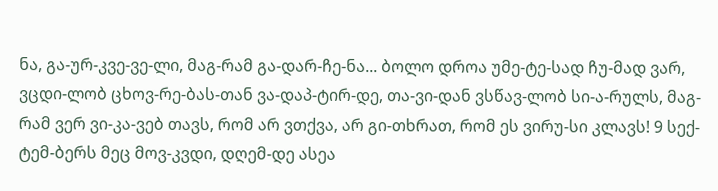ნა, გა-ურ-კვე-ვე-ლი, მაგ-რამ გა-დარ-ჩე-ნა... ბოლო დროა უმე-ტე-სად ჩუ-მად ვარ, ვცდი-ლობ ცხოვ-რე-ბას-თან ვა-დაპ-ტირ-დე, თა-ვი-დან ვსწავ-ლობ სი-ა-რულს, მაგ-რამ ვერ ვი-კა-ვებ თავს, რომ არ ვთქვა, არ გი-თხრათ, რომ ეს ვირუ-სი კლავს! 9 სექ-ტემ-ბერს მეც მოვ-კვდი, დღემ-დე ასეა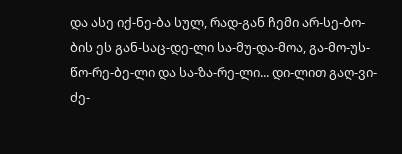და ასე იქ-ნე-ბა სულ, რად-გან ჩემი არ-სე-ბო-ბის ეს გან-საც-დე-ლი სა-მუ-და-მოა, გა-მო-უს-წო-რე-ბე-ლი და სა-ზა-რე-ლი... დი-ლით გაღ-ვი-ძე-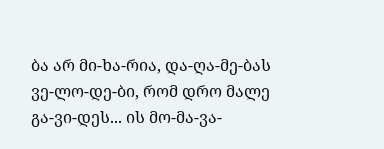ბა არ მი-ხა-რია, და-ღა-მე-ბას ვე-ლო-დე-ბი, რომ დრო მალე გა-ვი-დეს... ის მო-მა-ვა-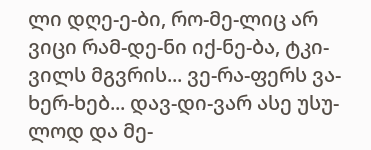ლი დღე-ე-ბი, რო-მე-ლიც არ ვიცი რამ-დე-ნი იქ-ნე-ბა, ტკი-ვილს მგვრის... ვე-რა-ფერს ვა-ხერ-ხებ... დავ-დი-ვარ ასე უსუ-ლოდ და მე-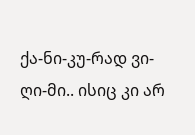ქა-ნი-კუ-რად ვი-ღი-მი.. ისიც კი არ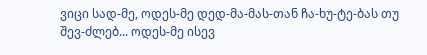ვიცი სად-მე, ოდეს-მე დედ-მა-მას-თან ჩა-ხუ-ტე-ბას თუ შევ-ძლებ... ოდეს-მე ისევ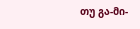თუ გა-მი-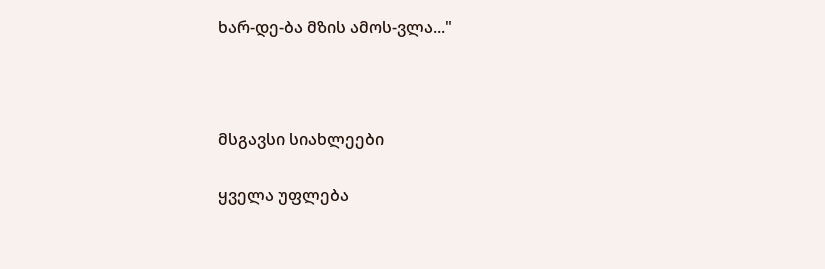ხარ-დე-ბა მზის ამოს-ვლა..."



მსგავსი სიახლეები

ყველა უფლება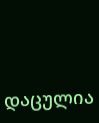დაცულია